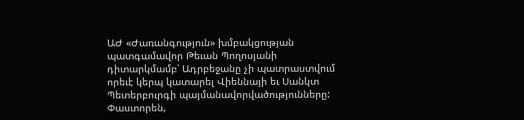ԱԺ «Ժառանգություն» խմբակցության պատգամավոր Թեւան Պողոսյանի դիտարկմամբ՝ Ադրբեջանը չի պատրաստվում որեւէ կերպ կատարել Վիեննայի եւ Սանկտ Պետերբուրգի պայմանավորվածությունները: Փաստորեն,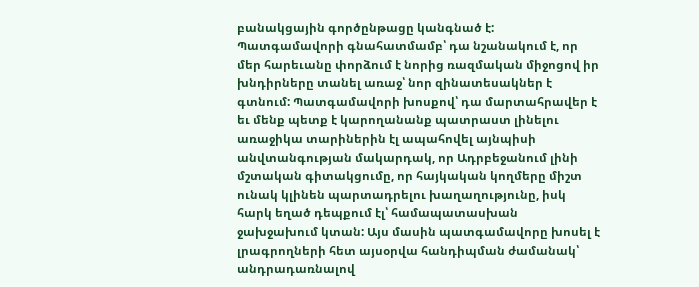բանակցային գործընթացը կանգնած է: Պատգամավորի գնահատմամբ՝ դա նշանակում է, որ մեր հարեւանը փորձում է նորից ռազմական միջոցով իր խնդիրները տանել առաջ՝ նոր զինատեսակներ է գտնում: Պատգամավորի խոսքով՝ դա մարտահրավեր է եւ մենք պետք է կարողանանք պատրաստ լինելու առաջիկա տարիներին էլ ապահովել այնպիսի անվտանգության մակարդակ, որ Ադրբեջանում լինի մշտական գիտակցումը, որ հայկական կողմերը միշտ ունակ կլինեն պարտադրելու խաղաղությունը, իսկ հարկ եղած դեպքում էլ՝ համապատասխան ջախջախում կտան: Այս մասին պատգամավորը խոսել է լրագրողների հետ այսօրվա հանդիպման ժամանակ՝ անդրադառնալով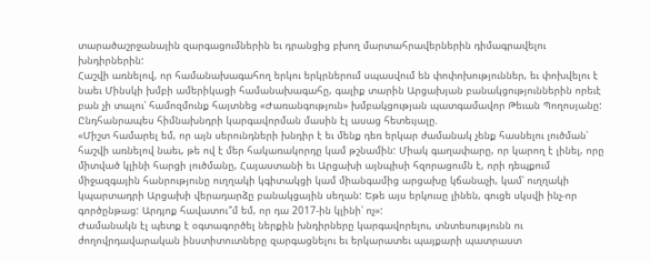տարածաշրջանային զարգացումներին եւ դրանցից բխող մարտահրավերներին դիմագրավելու խնդիրներին:
Հաշվի առնելով, որ համանախագահող երկու երկրներում սպասվում են փոփոխություններ, եւ փոխվելու է նաեւ Մինսկի խմբի ամերիկացի համանախագահը, գալիք տարին Արցախյան բանակցություններին որեւէ բան չի տալու՝ համոզմունք հայտնեց «Ժառանգություն» խմբակցության պատգամավոր Թեւան Պողոսյանը: Ընդհանրապես հիմնախնդրի կարգավորման մասին էլ ասաց հետեւյալը.
«Միշտ համարել եմ, որ այն սերունդների խնդիր է եւ մենք դեռ երկար ժամանակ չենք հասնելու լուծման՝ հաշվի առնելով նաեւ, թե ով է մեր հակառակորդը կամ թշնամին: Միակ գաղափարը, որ կարող է լինել, որը միտված կլինի հարցի լուծմանը, Հայաստանի եւ Արցախի այնպիսի հզորացումն է, որի դեպքում միջազգային հանրությունը ուղղակի կգիտակցի կամ միանգամից արցախը կճանաչի, կամ՝ ուղղակի կպարտադրի Արցախի վերադարձը բանակցային սեղան: Եթե այս երկուսը լինեն, գուցե սկսվի ինչ-որ գործընթաց: Արդյոք հավատու՞մ եմ, որ դա 2017-ին կլինի՝ ոչ»:
Ժամանակն էլ պետք է օգտագործել ներքին խնդիրները կարգավորելու, տնտեսությունն ու ժողովրդավարական ինստիտուտները զարգացնելու եւ երկարատեւ պայքարի պատրաստ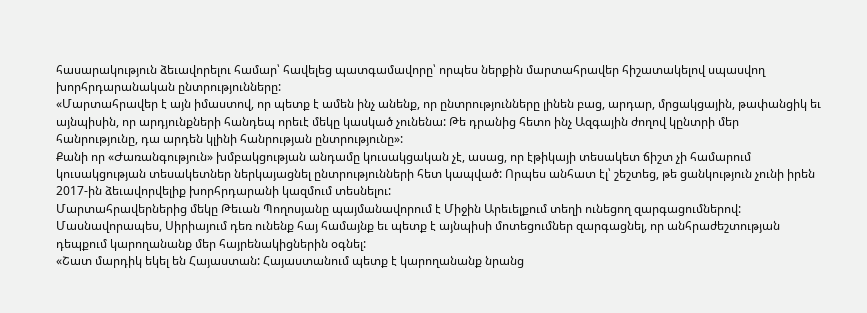հասարակություն ձեւավորելու համար՝ հավելեց պատգամավորը՝ որպես ներքին մարտահրավեր հիշատակելով սպասվող խորհրդարանական ընտրությունները:
«Մարտահրավեր է այն իմաստով, որ պետք է ամեն ինչ անենք, որ ընտրությունները լինեն բաց, արդար, մրցակցային, թափանցիկ եւ այնպիսին, որ արդյունքների հանդեպ որեւէ մեկը կասկած չունենա: Թե դրանից հետո ինչ Ազգային ժողով կընտրի մեր հանրությունը, դա արդեն կլինի հանրության ընտրությունը»:
Քանի որ «Ժառանգություն» խմբակցության անդամը կուսակցական չէ, ասաց, որ էթիկայի տեսակետ ճիշտ չի համարում կուսակցության տեսակետներ ներկայացնել ընտրությունների հետ կապված: Որպես անհատ էլ՝ շեշտեց, թե ցանկություն չունի իրեն 2017-ին ձեւավորվելիք խորհրդարանի կազմում տեսնելու:
Մարտահրավերներից մեկը Թեւան Պողոսյանը պայմանավորում է Միջին Արեւելքում տեղի ունեցող զարգացումներով: Մասնավորապես, Սիրիայում դեռ ունենք հայ համայնք եւ պետք է այնպիսի մոտեցումներ զարգացնել, որ անհրաժեշտության դեպքում կարողանանք մեր հայրենակիցներին օգնել:
«Շատ մարդիկ եկել են Հայաստան: Հայաստանում պետք է կարողանանք նրանց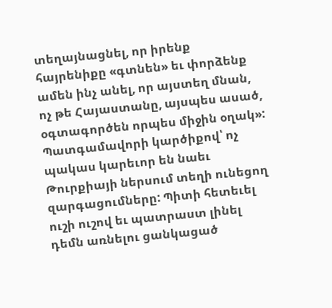տեղայնացնել, որ իրենք հայրենիքը «գտնեն» եւ փորձենք ամեն ինչ անել, որ այստեղ մնան, ոչ թե Հայաստանը, այսպես ասած, օգտագործեն որպես միջին օղակ»:
Պատգամավորի կարծիքով՝ ոչ պակաս կարեւոր են նաեւ Թուրքիայի ներսում տեղի ունեցող զարգացումները: Պիտի հետեւել ուշի ուշով եւ պատրաստ լինել դեմն առնելու ցանկացած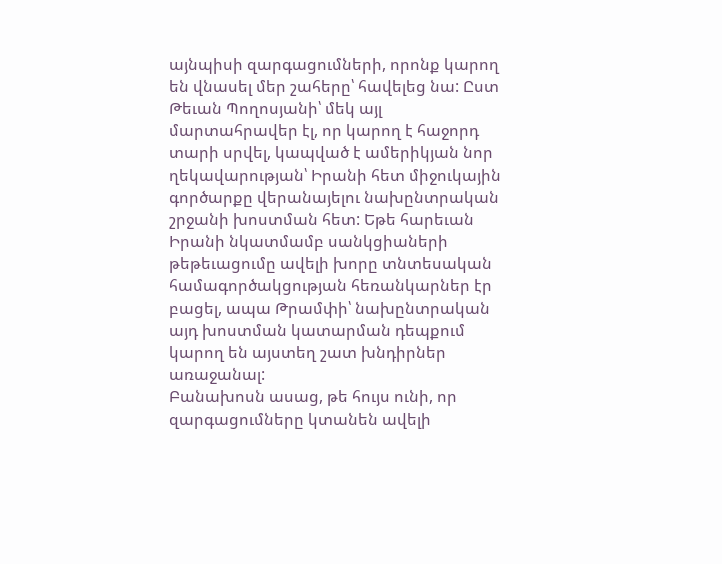այնպիսի զարգացումների, որոնք կարող են վնասել մեր շահերը՝ հավելեց նա: Ըստ Թեւան Պողոսյանի՝ մեկ այլ մարտահրավեր էլ, որ կարող է հաջորդ տարի սրվել, կապված է ամերիկյան նոր ղեկավարության՝ Իրանի հետ միջուկային գործարքը վերանայելու նախընտրական շրջանի խոստման հետ: Եթե հարեւան Իրանի նկատմամբ սանկցիաների թեթեւացումը ավելի խորը տնտեսական համագործակցության հեռանկարներ էր բացել, ապա Թրամփի՝ նախընտրական այդ խոստման կատարման դեպքում կարող են այստեղ շատ խնդիրներ առաջանալ:
Բանախոսն ասաց, թե հույս ունի, որ զարգացումները կտանեն ավելի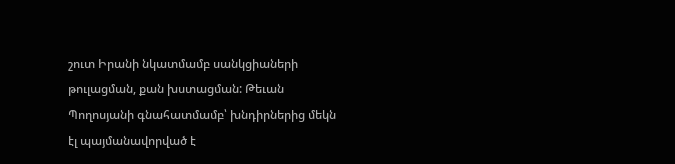շուտ Իրանի նկատմամբ սանկցիաների թուլացման, քան խստացման: Թեւան Պողոսյանի գնահատմամբ՝ խնդիրներից մեկն էլ պայմանավորված է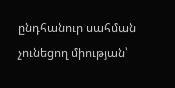ընդհանուր սահման չունեցող միության՝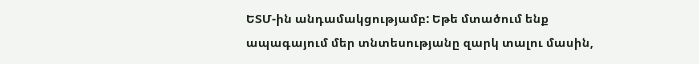ԵՏՄ-ին անդամակցությամբ: Եթե մտածում ենք ապագայում մեր տնտեսությանը զարկ տալու մասին,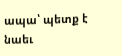ապա՝ պետք է նաեւ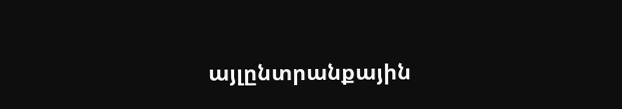այլընտրանքային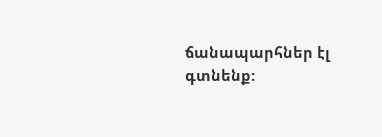ճանապարհներ էլ գտնենք: